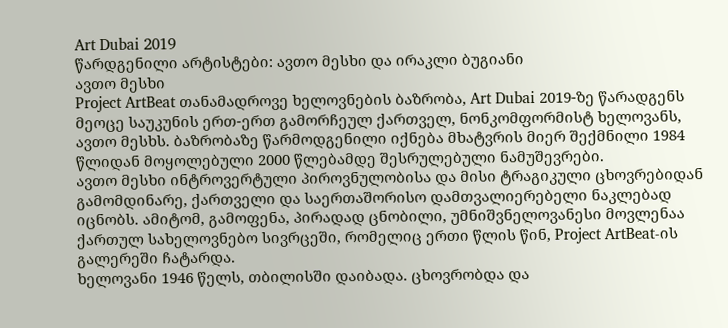Art Dubai 2019
წარდგენილი არტისტები: ავთო მესხი და ირაკლი ბუგიანი
ავთო მესხი
Project ArtBeat თანამადროვე ხელოვნების ბაზრობა, Art Dubai 2019-ზე წარადგენს მეოცე საუკუნის ერთ-ერთ გამორჩეულ ქართველ, ნონკომფორმისტ ხელოვანს, ავთო მესხს. ბაზრობაზე წარმოდგენილი იქნება მხატვრის მიერ შექმნილი 1984 წლიდან მოყოლებული 2000 წლებამდე შესრულებული ნამუშევრები.
ავთო მესხი ინტროვერტული პიროვნულობისა და მისი ტრაგიკული ცხოვრებიდან გამომდინარე, ქართველი და საერთაშორისო დამთვალიერებელი ნაკლებად იცნობს. ამიტომ, გამოფენა, პირადად ცნობილი, უმნიშვნელოვანესი მოვლენაა ქართულ სახელოვნებო სივრცეში, რომელიც ერთი წლის წინ, Project ArtBeat-ის გალერეში ჩატარდა.
ხელოვანი 1946 წელს, თბილისში დაიბადა. ცხოვრობდა და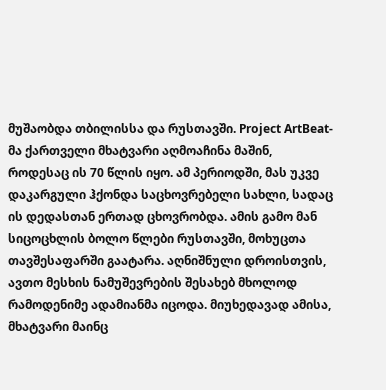მუშაობდა თბილისსა და რუსთავში. Project ArtBeat-მა ქართველი მხატვარი აღმოაჩინა მაშინ, როდესაც ის 70 წლის იყო. ამ პერიოდში, მას უკვე დაკარგული ჰქონდა საცხოვრებელი სახლი, სადაც ის დედასთან ერთად ცხოვრობდა. ამის გამო მან სიცოცხლის ბოლო წლები რუსთავში, მოხუცთა თავშესაფარში გაატარა. აღნიშნული დროისთვის, ავთო მესხის ნამუშევრების შესახებ მხოლოდ რამოდენიმე ადამიანმა იცოდა. მიუხედავად ამისა, მხატვარი მაინც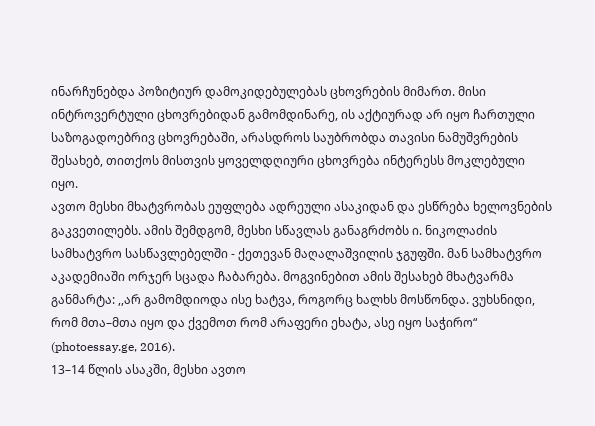ინარჩუნებდა პოზიტიურ დამოკიდებულებას ცხოვრების მიმართ. მისი ინტროვერტული ცხოვრებიდან გამომდინარე, ის აქტიურად არ იყო ჩართული საზოგადოებრივ ცხოვრებაში, არასდროს საუბრობდა თავისი ნამუშვრების შესახებ, თითქოს მისთვის ყოველდღიური ცხოვრება ინტერესს მოკლებული იყო.
ავთო მესხი მხატვრობას ეუფლება ადრეული ასაკიდან და ესწრება ხელოვნების გაკვეთილებს. ამის შემდგომ, მესხი სწავლას განაგრძობს ი. ნიკოლაძის სამხატვრო სასწავლებელში - ქეთევან მაღალაშვილის ჯგუფში. მან სამხატვრო აკადემიაში ორჯერ სცადა ჩაბარება. მოგვინებით ამის შესახებ მხატვარმა განმარტა: ,,არ გამომდიოდა ისე ხატვა, როგორც ხალხს მოსწონდა. ვუხსნიდი, რომ მთა–მთა იყო და ქვემოთ რომ არაფერი ეხატა, ასე იყო საჭირო“ (photoessay.ge, 2016).
13–14 წლის ასაკში, მესხი ავთო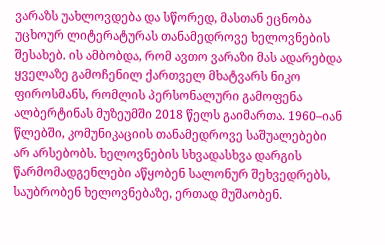ვარაზს უახლოვდება და სწორედ, მასთან ეცნობა უცხოურ ლიტერატურას თანამედროვე ხელოვნების შესახებ. ის ამბობდა, რომ ავთო ვარაზი მას ადარებდა ყველაზე გამოჩენილ ქართველ მხატვარს ნიკო ფიროსმანს, რომლის პერსონალური გამოფენა ალბერტინას მუზეუმში 2018 წელს გაიმართა. 1960–იან წლებში, კომუნიკაციის თანამედროვე საშუალებები არ არსებობს. ხელოვნების სხვადასხვა დარგის წარმომადგენლები აწყობენ სალონურ შეხვედრებს, საუბრობენ ხელოვნებაზე, ერთად მუშაობენ.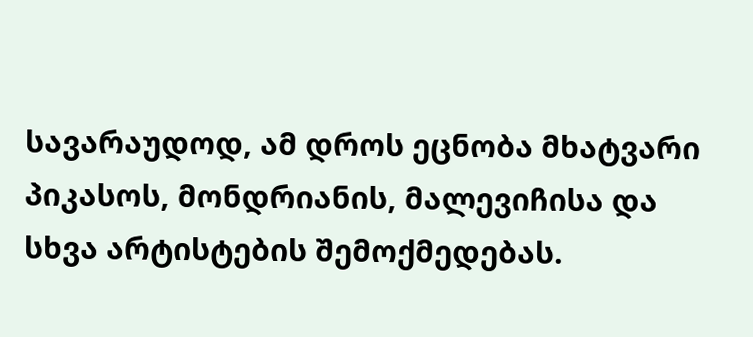სავარაუდოდ, ამ დროს ეცნობა მხატვარი პიკასოს, მონდრიანის, მალევიჩისა და სხვა არტისტების შემოქმედებას.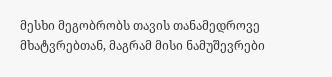მესხი მეგობრობს თავის თანამედროვე მხატვრებთან, მაგრამ მისი ნამუშევრები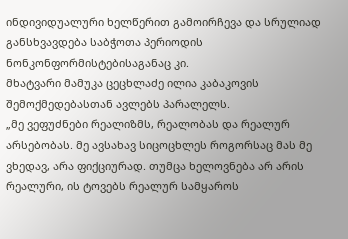ინდივიდუალური ხელწერით გამოირჩევა და სრულიად განსხვავდება საბჭოთა პერიოდის ნონკონფორმისტებისაგანაც კი.
მხატვარი მამუკა ცეცხლაძე ილია კაბაკოვის შემოქმედებასთან ავლებს პარალელს.
„მე ვეფუძნები რეალიზმს, რეალობას და რეალურ არსებობას. მე ავსახავ სიცოცხლეს როგორსაც მას მე ვხედავ, არა ფიქციურად. თუმცა ხელოვნება არ არის რეალური, ის ტოვებს რეალურ სამყაროს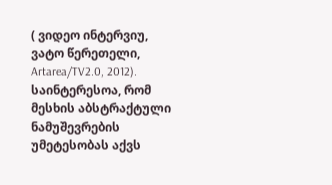( ვიდეო ინტერვიუ, ვატო წერეთელი, Artarea/TV2.0, 2012). საინტერესოა, რომ მესხის აბსტრაქტული ნამუშევრების უმეტესობას აქვს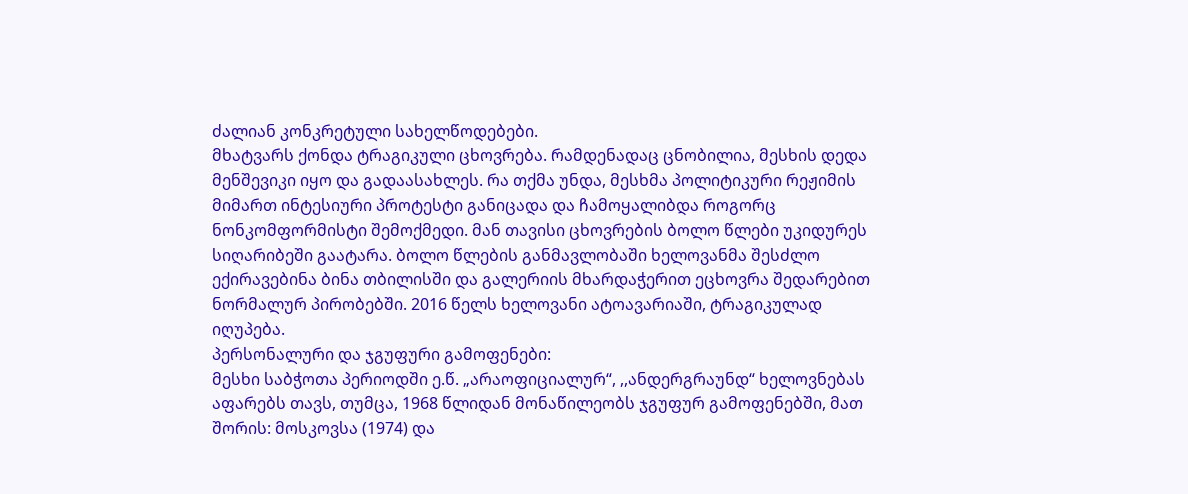ძალიან კონკრეტული სახელწოდებები.
მხატვარს ქონდა ტრაგიკული ცხოვრება. რამდენადაც ცნობილია, მესხის დედა მენშევიკი იყო და გადაასახლეს. რა თქმა უნდა, მესხმა პოლიტიკური რეჟიმის მიმართ ინტესიური პროტესტი განიცადა და ჩამოყალიბდა როგორც ნონკომფორმისტი შემოქმედი. მან თავისი ცხოვრების ბოლო წლები უკიდურეს სიღარიბეში გაატარა. ბოლო წლების განმავლობაში ხელოვანმა შესძლო ექირავებინა ბინა თბილისში და გალერიის მხარდაჭერით ეცხოვრა შედარებით ნორმალურ პირობებში. 2016 წელს ხელოვანი ატოავარიაში, ტრაგიკულად იღუპება.
პერსონალური და ჯგუფური გამოფენები:
მესხი საბჭოთა პერიოდში ე.წ. „არაოფიციალურ“, ,,ანდერგრაუნდ“ ხელოვნებას აფარებს თავს, თუმცა, 1968 წლიდან მონაწილეობს ჯგუფურ გამოფენებში, მათ შორის: მოსკოვსა (1974) და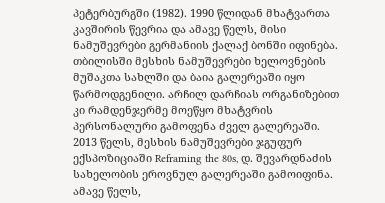პეტერბურგში (1982). 1990 წლიდან მხატვართა კავშირის წევრია და ამავე წელს, მისი ნამუშევრები გერმანიის ქალაქ ბონში იფინება. თბილისში მესხის ნამუშევრები ხელოვნების მუშაკთა სახლში და ბაია გალერეაში იყო წარმოდგენილი. არჩილ დარჩიას ორგანიზებით კი რამდენჯერმე მოეწყო მხატვრის პერსონალური გამოფენა ძველ გალერეაში. 2013 წელს, მესხის ნამუშევრები ჯგუფურ ექსპოზიციაში Reframing the 80s, დ. შევარდნაძის სახელობის ეროვნულ გალერეაში გამოიფინა. ამავე წელს,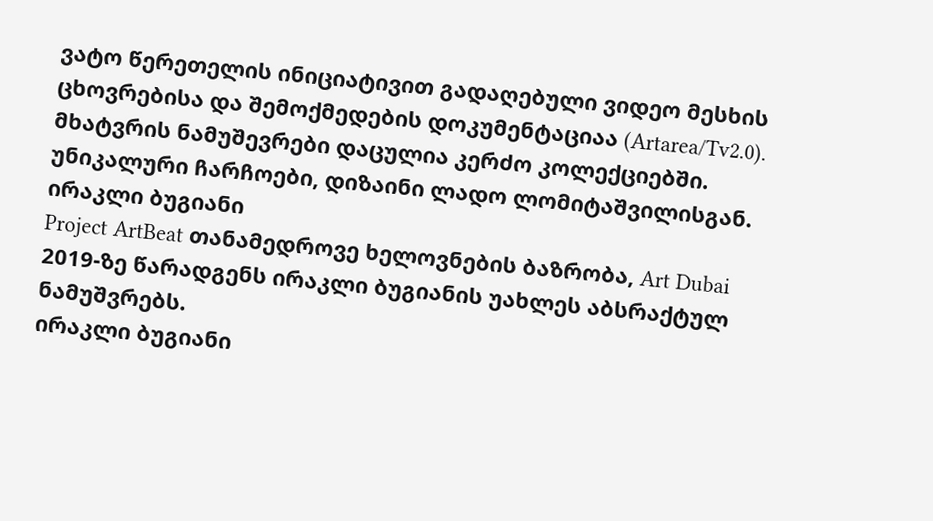ვატო წერეთელის ინიციატივით გადაღებული ვიდეო მესხის ცხოვრებისა და შემოქმედების დოკუმენტაციაა (Artarea/Tv2.0). მხატვრის ნამუშევრები დაცულია კერძო კოლექციებში.
უნიკალური ჩარჩოები, დიზაინი ლადო ლომიტაშვილისგან.
ირაკლი ბუგიანი
Project ArtBeat თანამედროვე ხელოვნების ბაზრობა, Art Dubai 2019-ზე წარადგენს ირაკლი ბუგიანის უახლეს აბსრაქტულ ნამუშვრებს.
ირაკლი ბუგიანი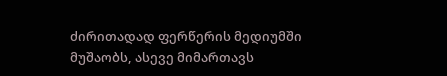ძირითადად ფერწერის მედიუმში მუშაობს, ასევე მიმართავს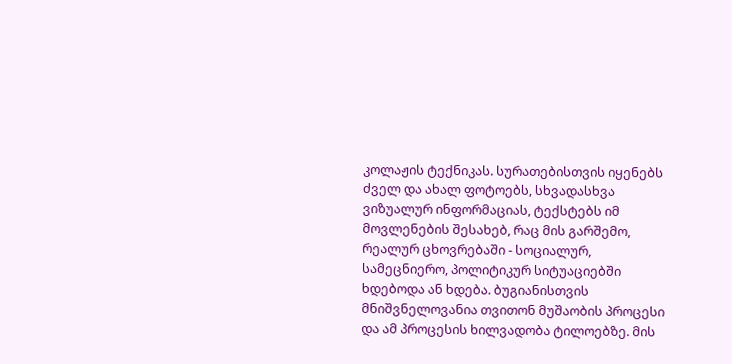კოლაჟის ტექნიკას. სურათებისთვის იყენებს ძველ და ახალ ფოტოებს, სხვადასხვა ვიზუალურ ინფორმაციას, ტექსტებს იმ მოვლენების შესახებ, რაც მის გარშემო, რეალურ ცხოვრებაში - სოციალურ, სამეცნიერო, პოლიტიკურ სიტუაციებში ხდებოდა ან ხდება. ბუგიანისთვის მნიშვნელოვანია თვითონ მუშაობის პროცესი და ამ პროცესის ხილვადობა ტილოებზე. მის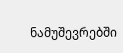ნამუშევრებში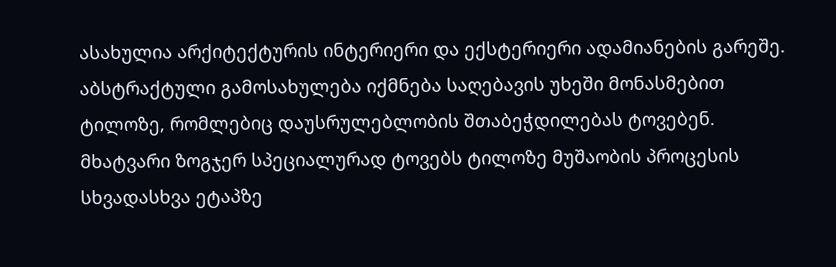ასახულია არქიტექტურის ინტერიერი და ექსტერიერი ადამიანების გარეშე. აბსტრაქტული გამოსახულება იქმნება საღებავის უხეში მონასმებით ტილოზე, რომლებიც დაუსრულებლობის შთაბეჭდილებას ტოვებენ. მხატვარი ზოგჯერ სპეციალურად ტოვებს ტილოზე მუშაობის პროცესის სხვადასხვა ეტაპზე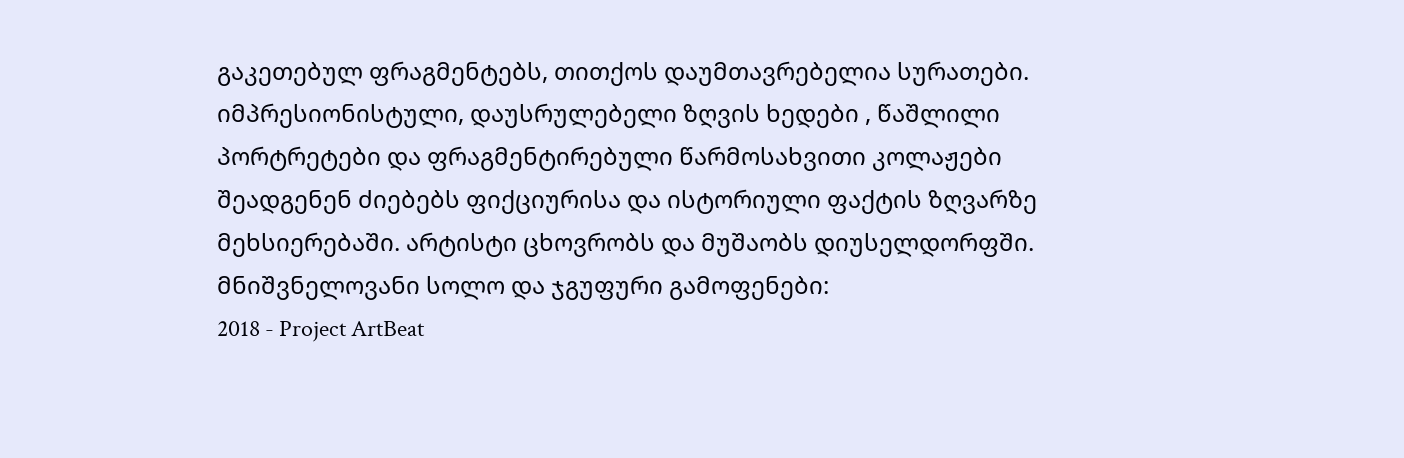გაკეთებულ ფრაგმენტებს, თითქოს დაუმთავრებელია სურათები. იმპრესიონისტული, დაუსრულებელი ზღვის ხედები , წაშლილი პორტრეტები და ფრაგმენტირებული წარმოსახვითი კოლაჟები შეადგენენ ძიებებს ფიქციურისა და ისტორიული ფაქტის ზღვარზე მეხსიერებაში. არტისტი ცხოვრობს და მუშაობს დიუსელდორფში.
მნიშვნელოვანი სოლო და ჯგუფური გამოფენები:
2018 - Project ArtBeat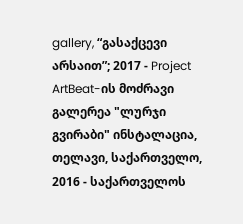gallery, “გასაქცევი არსაით”; 2017 - Project ArtBeat-ის მოძრავი გალერეა "ლურჯი გვირაბი" ინსტალაცია, თელავი, საქართველო, 2016 - საქართველოს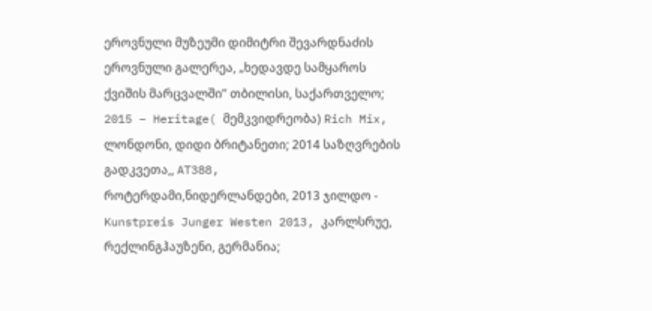ეროვნული მუზეუმი დიმიტრი შევარდნაძის ეროვნული გალერეა, „ხედავდე სამყაროს ქვიშის მარცვალში” თბილისი, საქართველო; 2015 – Heritage( მემკვიდრეობა) Rich Mix, ლონდონი, დიდი ბრიტანეთი; 2014 საზღვრების გადკვეთა,, AT388, როტერდამი,ნიდერლანდები, 2013 ჯილდო - Kunstpreis Junger Westen 2013, კარლსრუე, რექლინგჰაუზენი, გერმანია;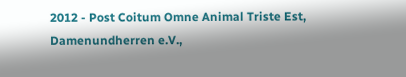2012 - Post Coitum Omne Animal Triste Est, Damenundherren e.V.,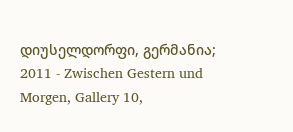დიუსელდორფი, გერმანია; 2011 - Zwischen Gestern und Morgen, Gallery 10,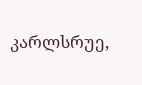კარლსრუე,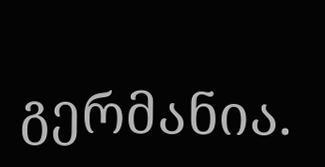გერმანია.